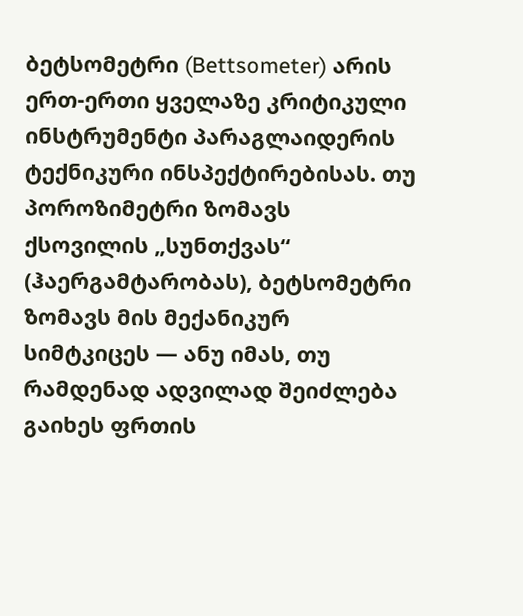ბეტსომეტრი (Bettsometer) არის ერთ-ერთი ყველაზე კრიტიკული ინსტრუმენტი პარაგლაიდერის ტექნიკური ინსპექტირებისას. თუ პოროზიმეტრი ზომავს ქსოვილის „სუნთქვას“ (ჰაერგამტარობას), ბეტსომეტრი ზომავს მის მექანიკურ სიმტკიცეს — ანუ იმას, თუ რამდენად ადვილად შეიძლება გაიხეს ფრთის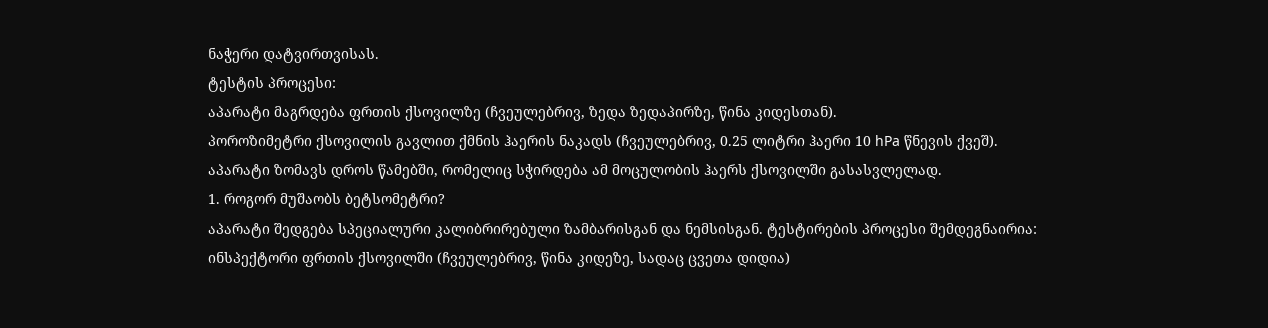ნაჭერი დატვირთვისას.
ტესტის პროცესი:
აპარატი მაგრდება ფრთის ქსოვილზე (ჩვეულებრივ, ზედა ზედაპირზე, წინა კიდესთან).
პოროზიმეტრი ქსოვილის გავლით ქმნის ჰაერის ნაკადს (ჩვეულებრივ, 0.25 ლიტრი ჰაერი 10 hPa წნევის ქვეშ).
აპარატი ზომავს დროს წამებში, რომელიც სჭირდება ამ მოცულობის ჰაერს ქსოვილში გასასვლელად.
1. როგორ მუშაობს ბეტსომეტრი?
აპარატი შედგება სპეციალური კალიბრირებული ზამბარისგან და ნემსისგან. ტესტირების პროცესი შემდეგნაირია:
ინსპექტორი ფრთის ქსოვილში (ჩვეულებრივ, წინა კიდეზე, სადაც ცვეთა დიდია)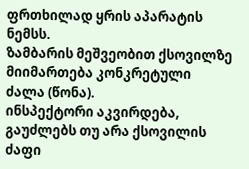ფრთხილად ყრის აპარატის ნემსს.
ზამბარის მეშვეობით ქსოვილზე მიიმართება კონკრეტული ძალა (წონა).
ინსპექტორი აკვირდება, გაუძლებს თუ არა ქსოვილის ძაფი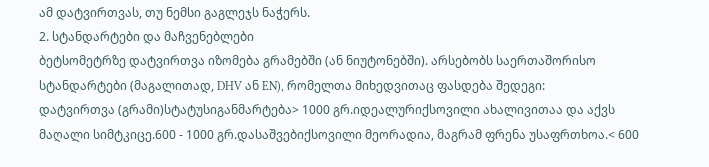ამ დატვირთვას, თუ ნემსი გაგლეჯს ნაჭერს.
2. სტანდარტები და მაჩვენებლები
ბეტსომეტრზე დატვირთვა იზომება გრამებში (ან ნიუტონებში). არსებობს საერთაშორისო სტანდარტები (მაგალითად, DHV ან EN), რომელთა მიხედვითაც ფასდება შედეგი:
დატვირთვა (გრამი)სტატუსიგანმარტება> 1000 გრ.იდეალურიქსოვილი ახალივითაა და აქვს მაღალი სიმტკიცე.600 - 1000 გრ.დასაშვებიქსოვილი მეორადია, მაგრამ ფრენა უსაფრთხოა.< 600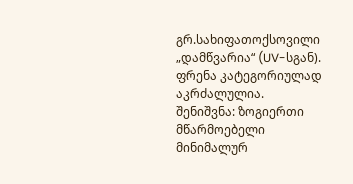გრ.სახიფათოქსოვილი „დამწვარია“ (UV-სგან). ფრენა კატეგორიულად აკრძალულია.
შენიშვნა: ზოგიერთი მწარმოებელი მინიმალურ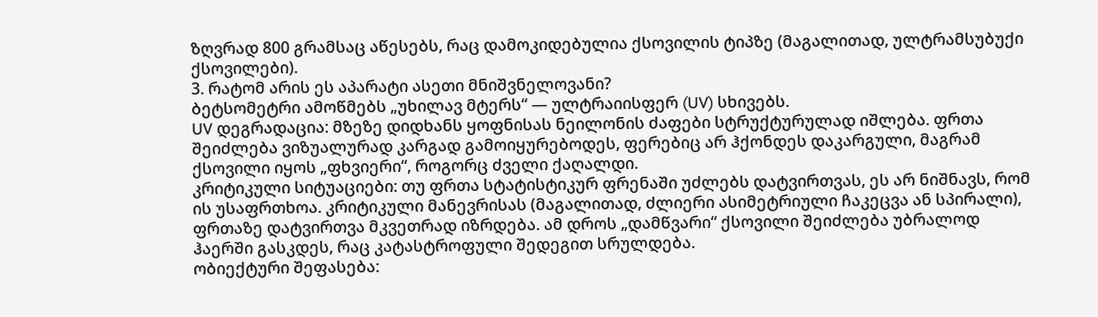ზღვრად 800 გრამსაც აწესებს, რაც დამოკიდებულია ქსოვილის ტიპზე (მაგალითად, ულტრამსუბუქი ქსოვილები).
3. რატომ არის ეს აპარატი ასეთი მნიშვნელოვანი?
ბეტსომეტრი ამოწმებს „უხილავ მტერს“ — ულტრაიისფერ (UV) სხივებს.
UV დეგრადაცია: მზეზე დიდხანს ყოფნისას ნეილონის ძაფები სტრუქტურულად იშლება. ფრთა შეიძლება ვიზუალურად კარგად გამოიყურებოდეს, ფერებიც არ ჰქონდეს დაკარგული, მაგრამ ქსოვილი იყოს „ფხვიერი“, როგორც ძველი ქაღალდი.
კრიტიკული სიტუაციები: თუ ფრთა სტატისტიკურ ფრენაში უძლებს დატვირთვას, ეს არ ნიშნავს, რომ ის უსაფრთხოა. კრიტიკული მანევრისას (მაგალითად, ძლიერი ასიმეტრიული ჩაკეცვა ან სპირალი), ფრთაზე დატვირთვა მკვეთრად იზრდება. ამ დროს „დამწვარი“ ქსოვილი შეიძლება უბრალოდ ჰაერში გასკდეს, რაც კატასტროფული შედეგით სრულდება.
ობიექტური შეფასება: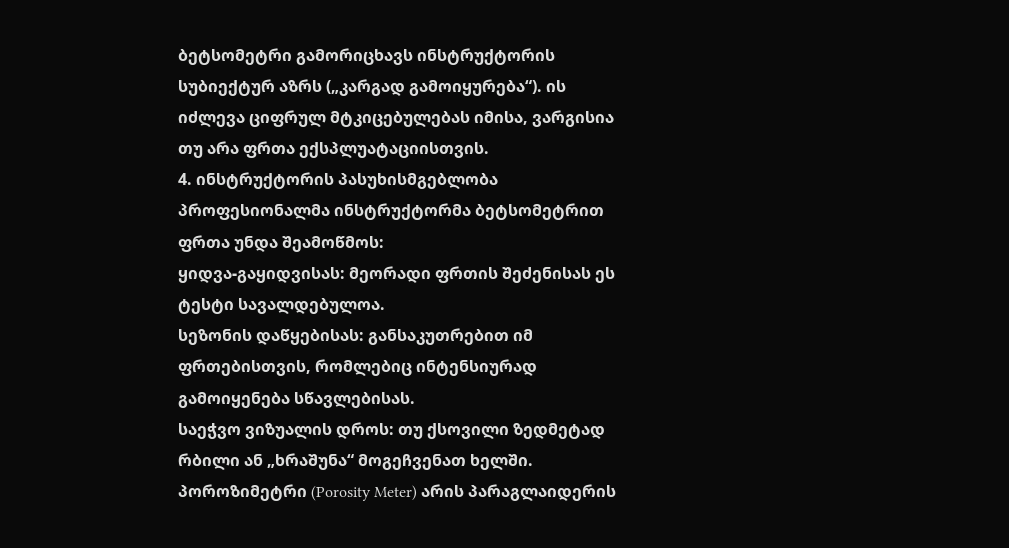ბეტსომეტრი გამორიცხავს ინსტრუქტორის სუბიექტურ აზრს („კარგად გამოიყურება“). ის იძლევა ციფრულ მტკიცებულებას იმისა, ვარგისია თუ არა ფრთა ექსპლუატაციისთვის.
4. ინსტრუქტორის პასუხისმგებლობა
პროფესიონალმა ინსტრუქტორმა ბეტსომეტრით ფრთა უნდა შეამოწმოს:
ყიდვა-გაყიდვისას: მეორადი ფრთის შეძენისას ეს ტესტი სავალდებულოა.
სეზონის დაწყებისას: განსაკუთრებით იმ ფრთებისთვის, რომლებიც ინტენსიურად გამოიყენება სწავლებისას.
საეჭვო ვიზუალის დროს: თუ ქსოვილი ზედმეტად რბილი ან „ხრაშუნა“ მოგეჩვენათ ხელში.
პოროზიმეტრი (Porosity Meter) არის პარაგლაიდერის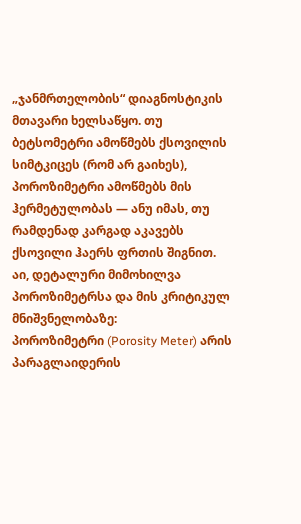„ჯანმრთელობის“ დიაგნოსტიკის მთავარი ხელსაწყო. თუ ბეტსომეტრი ამოწმებს ქსოვილის სიმტკიცეს (რომ არ გაიხეს), პოროზიმეტრი ამოწმებს მის ჰერმეტულობას — ანუ იმას, თუ რამდენად კარგად აკავებს ქსოვილი ჰაერს ფრთის შიგნით.
აი, დეტალური მიმოხილვა პოროზიმეტრსა და მის კრიტიკულ მნიშვნელობაზე:
პოროზიმეტრი (Porosity Meter) არის პარაგლაიდერის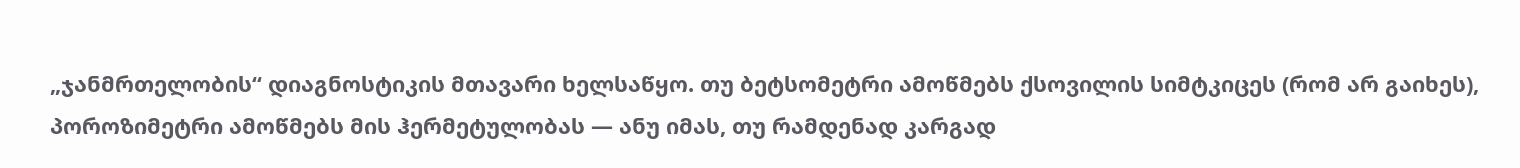„ჯანმრთელობის“ დიაგნოსტიკის მთავარი ხელსაწყო. თუ ბეტსომეტრი ამოწმებს ქსოვილის სიმტკიცეს (რომ არ გაიხეს), პოროზიმეტრი ამოწმებს მის ჰერმეტულობას — ანუ იმას, თუ რამდენად კარგად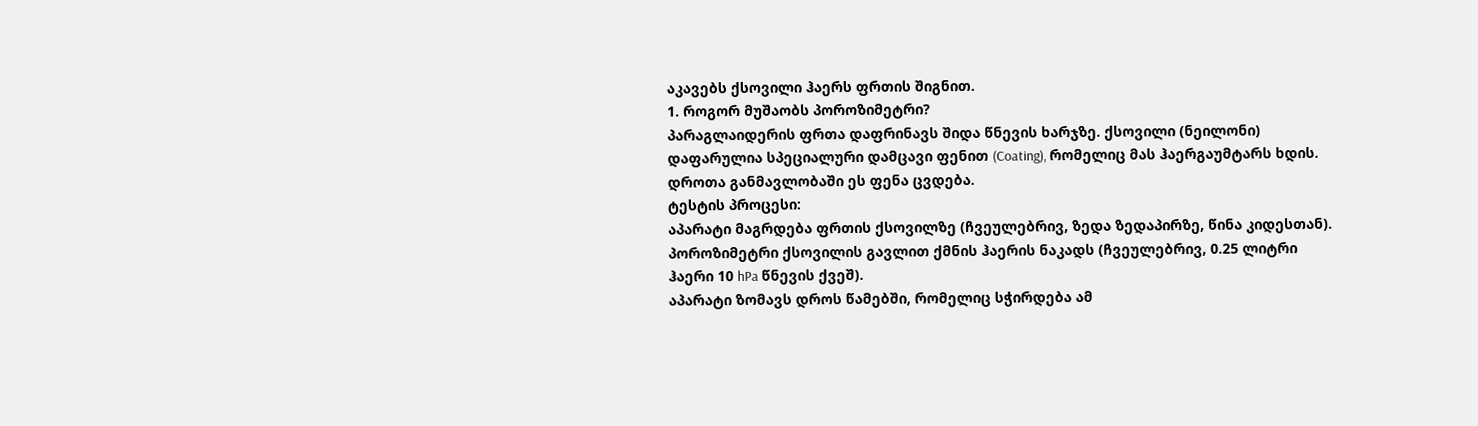აკავებს ქსოვილი ჰაერს ფრთის შიგნით.
1. როგორ მუშაობს პოროზიმეტრი?
პარაგლაიდერის ფრთა დაფრინავს შიდა წნევის ხარჯზე. ქსოვილი (ნეილონი) დაფარულია სპეციალური დამცავი ფენით (Coating), რომელიც მას ჰაერგაუმტარს ხდის. დროთა განმავლობაში ეს ფენა ცვდება.
ტესტის პროცესი:
აპარატი მაგრდება ფრთის ქსოვილზე (ჩვეულებრივ, ზედა ზედაპირზე, წინა კიდესთან).
პოროზიმეტრი ქსოვილის გავლით ქმნის ჰაერის ნაკადს (ჩვეულებრივ, 0.25 ლიტრი ჰაერი 10 hPa წნევის ქვეშ).
აპარატი ზომავს დროს წამებში, რომელიც სჭირდება ამ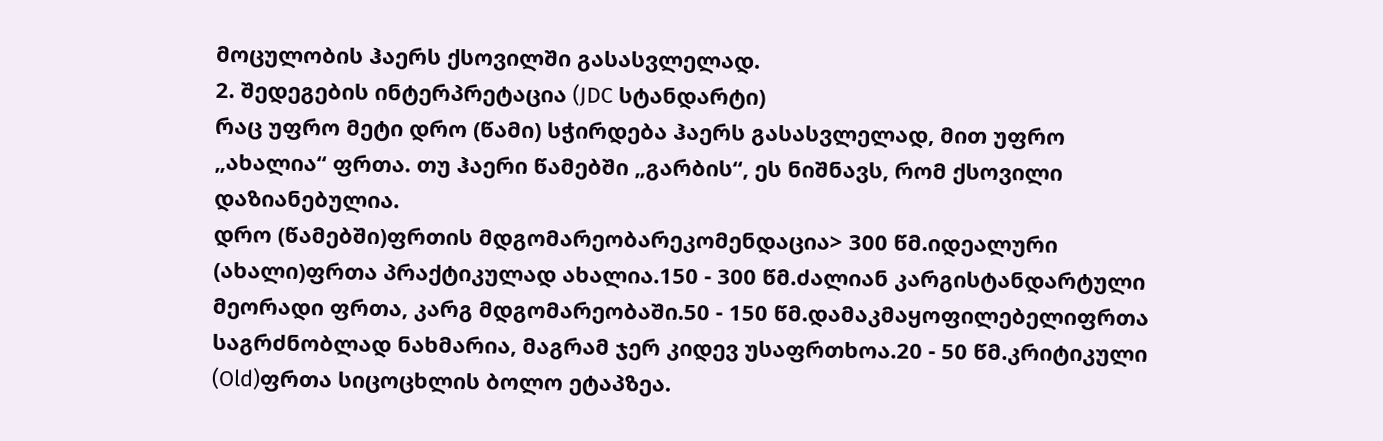მოცულობის ჰაერს ქსოვილში გასასვლელად.
2. შედეგების ინტერპრეტაცია (JDC სტანდარტი)
რაც უფრო მეტი დრო (წამი) სჭირდება ჰაერს გასასვლელად, მით უფრო „ახალია“ ფრთა. თუ ჰაერი წამებში „გარბის“, ეს ნიშნავს, რომ ქსოვილი დაზიანებულია.
დრო (წამებში)ფრთის მდგომარეობარეკომენდაცია> 300 წმ.იდეალური (ახალი)ფრთა პრაქტიკულად ახალია.150 - 300 წმ.ძალიან კარგისტანდარტული მეორადი ფრთა, კარგ მდგომარეობაში.50 - 150 წმ.დამაკმაყოფილებელიფრთა საგრძნობლად ნახმარია, მაგრამ ჯერ კიდევ უსაფრთხოა.20 - 50 წმ.კრიტიკული (Old)ფრთა სიცოცხლის ბოლო ეტაპზეა.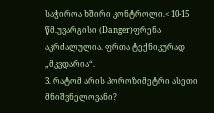საჭიროა ხშირი კონტროლი.< 10-15 წმ.უვარგისი (Danger)ფრენა აკრძალულია. ფრთა ტექნიკურად „მკვდარია“.
3. რატომ არის პოროზიმეტრი ასეთი მნიშვნელოვანი?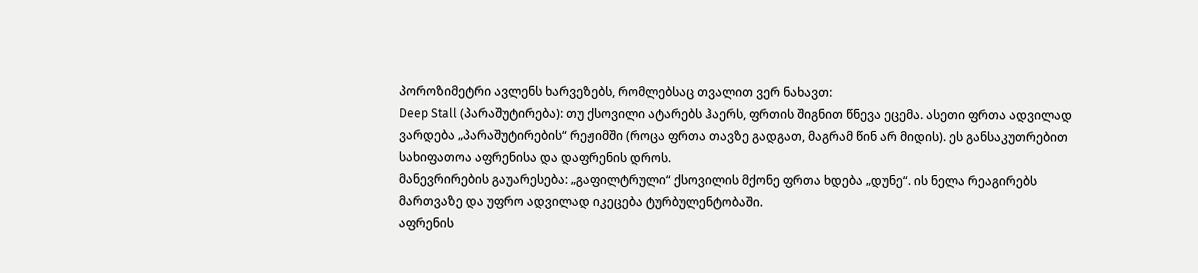პოროზიმეტრი ავლენს ხარვეზებს, რომლებსაც თვალით ვერ ნახავთ:
Deep Stall (პარაშუტირება): თუ ქსოვილი ატარებს ჰაერს, ფრთის შიგნით წნევა ეცემა. ასეთი ფრთა ადვილად ვარდება „პარაშუტირების“ რეჟიმში (როცა ფრთა თავზე გადგათ, მაგრამ წინ არ მიდის). ეს განსაკუთრებით სახიფათოა აფრენისა და დაფრენის დროს.
მანევრირების გაუარესება: „გაფილტრული“ ქსოვილის მქონე ფრთა ხდება „დუნე“. ის ნელა რეაგირებს მართვაზე და უფრო ადვილად იკეცება ტურბულენტობაში.
აფრენის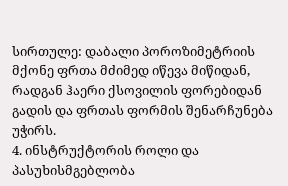სირთულე: დაბალი პოროზიმეტრიის მქონე ფრთა მძიმედ იწევა მიწიდან, რადგან ჰაერი ქსოვილის ფორებიდან გადის და ფრთას ფორმის შენარჩუნება უჭირს.
4. ინსტრუქტორის როლი და პასუხისმგებლობა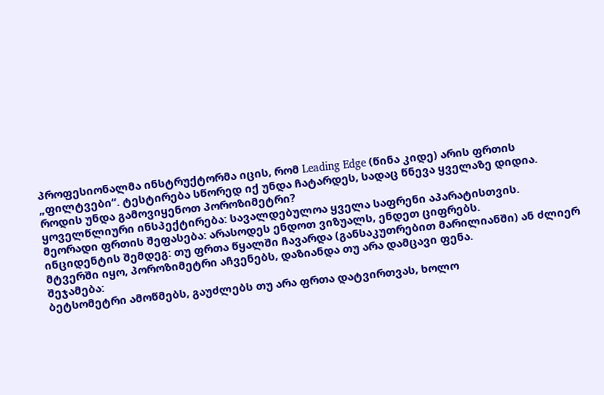პროფესიონალმა ინსტრუქტორმა იცის, რომ Leading Edge (წინა კიდე) არის ფრთის „ფილტვები“. ტესტირება სწორედ იქ უნდა ჩატარდეს, სადაც წნევა ყველაზე დიდია.
როდის უნდა გამოვიყენოთ პოროზიმეტრი?
ყოველწლიური ინსპექტირება: სავალდებულოა ყველა საფრენი აპარატისთვის.
მეორადი ფრთის შეფასება: არასოდეს ენდოთ ვიზუალს, ენდეთ ციფრებს.
ინციდენტის შემდეგ: თუ ფრთა წყალში ჩავარდა (განსაკუთრებით მარილიანში) ან ძლიერ მტვერში იყო, პოროზიმეტრი აჩვენებს, დაზიანდა თუ არა დამცავი ფენა.
შეჯამება:
ბეტსომეტრი ამოწმებს, გაუძლებს თუ არა ფრთა დატვირთვას, ხოლო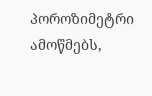პოროზიმეტრი ამოწმებს,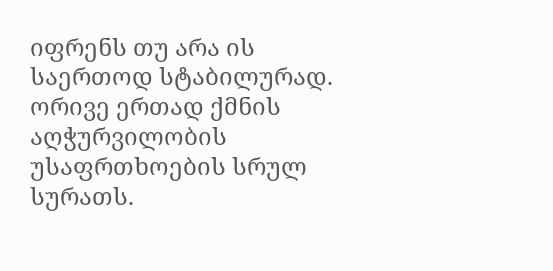იფრენს თუ არა ის საერთოდ სტაბილურად. ორივე ერთად ქმნის აღჭურვილობის უსაფრთხოების სრულ სურათს.